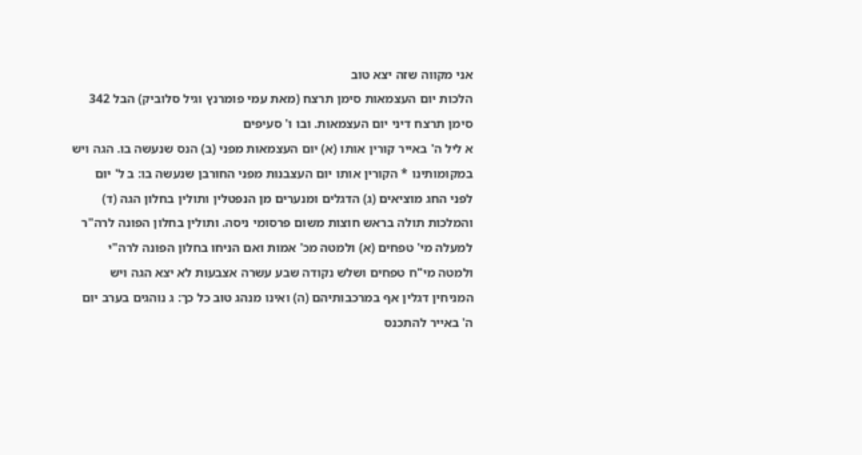אני מקווה שזה יצא טוב
הלכות יום העצמאות סימן תרצח (מאת עמי פומרנץ וגיל סלוביק) הבל 342
סימן תרצח דיני יום העצמאות. ובו ו' סעיפים
א ליל ה' באייר קורין אותו (א) יום העצמאות מפני (ב) הנס שנעשה בו. הגה ויש במקומותינו * הקורין אותו יום העצבנות מפני החורבן שנעשה בו: ב ל' יום לפני החג מוציאים (ג) הדגלים ומנערים מן הנפטלין ותולין בחלון הגה (ד) והמלכות תולה בראש חוצות משום פרסומי ניסה. ותולין בחלון הפונה לרה"ר למעלה מי' טפחים (א) ולמטה מכ' אמות ואם הניחו בחלון הפונה לרה"י ולמטה מי"ח טפחים ושלש נקודה שבע עשרה אצבעות לא יצא הגה ויש המניחין דגלין אף במרכבותיהם (ה) ואינו מנהג טוב כל כך: ג נוהגים בערב יום ה' באייר להתכנס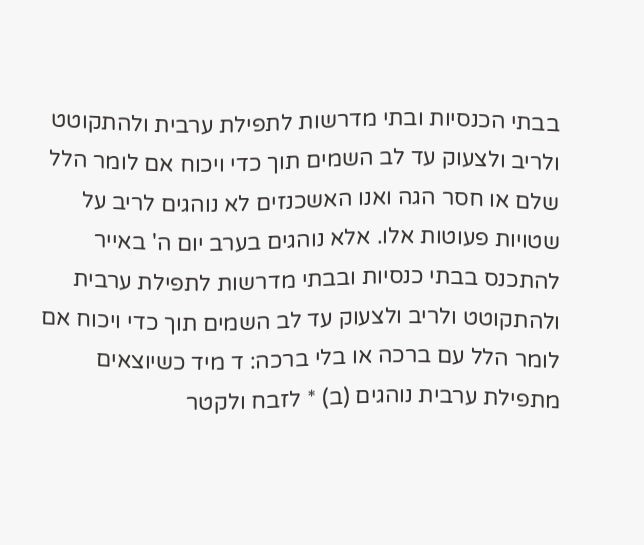בבתי הכנסיות ובתי מדרשות לתפילת ערבית ולהתקוטט ולריב ולצעוק עד לב השמים תוך כדי ויכוח אם לומר הלל שלם או חסר הגה ואנו האשכנזים לא נוהגים לריב על שטויות פעוטות אלו. אלא נוהגים בערב יום ה' באייר להתכנס בבתי כנסיות ובבתי מדרשות לתפילת ערבית ולהתקוטט ולריב ולצעוק עד לב השמים תוך כדי ויכוח אם לומר הלל עם ברכה או בלי ברכה: ד מיד כשיוצאים מתפילת ערבית נוהגים (ב) * לזבח ולקטר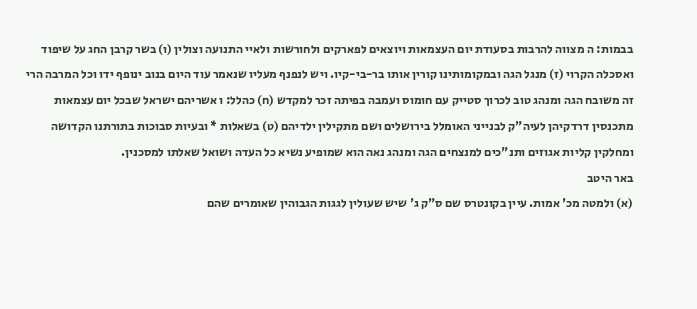בבמות: ה מצווה להרבות בסעודת יום העצמאות ויוצאים לפארקים ולחורשות ולאיי התנועה וצולין (ו) בשר קרבן החג על שיפוד ואסכלה הקרוי (ז) מנגל הגה ובמקומותינו קורין אותו בר-בי-קיו. ויש לנפנף מעליו שנאמר עוד היום בנוב ינופף ידו וכל המרבה הרי זה משובח הגה ומנהג טוב לכרוך סטייק עם חומוס ועמבה בפיתה זכר למקדש (ח) כהלל: ו אשריהם ישראל שבכל יום עצמאות מתכנסין דרדקיהן לעיה"ק לבנייני האומלל בירושלים ושם מתקילין ילדיהם (ט) בשאלות * ובעיות סבוכות בתורתנו הקדושה ומחלקין קליות אגוזים ותנ"כים למנצחים הגה ומנהג נאה הוא שמופיע נשיא כל העדה ושואל שאלתו למסכנין.
באר היטב
(א) ולמטה מכ' אמות. עיין בקונטרס שם ס"ק ג' שיש שעולין לגגות הגבוהין שאומרים שהם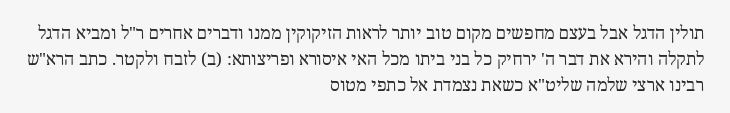תולין הדגל אבל בעצם מחפשים מקום טוב יותר לראות הזיקוקין ממנו ודברים אחרים ר"ל ומביא הדגל לתקלה והירא את דבר ה' ירחיק כל בני ביתו מכל האי איסורא ופריצותא: (ב) לזבח ולקטר. כתב הרא"ש רבינו ארצי שלמה שליט"א כשאת נצמדת אל כתפי מטוס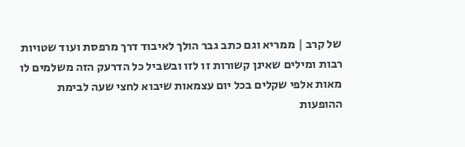של קרב | ממריא וגם כתב גבר הולך לאיבוד דרך מרפסת ועוד שטויות רבות ומילים שאינן קשורות זו לזו ובשביל כל הדרעק הזה משלמים לו מאות אלפי שקלים בכל יום עצמאות שיבוא לחצי שעה לבימת ההופעות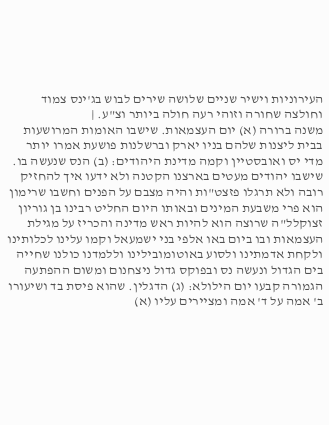העירוניות וישיר שניים שלושה שירים לבוש בג'ינס צמוד וחולצה שחורה וזוהי רעה חולה ביותר וצ"ע. |
משנה ברורה (א) יום העצמאות. שישבו האומות המרושעות בבית ליצנות שלהם בניו יארק וברשלנות פושעת אמרו יותר מדי יס ואובסטיין וקמה מדינת היהודים: (ב) הנס שנעשה בו. שישבו יהודים מעטים בארצנו הקטנה ולא ידעו איך להחזיק רובה ולא תרגלו פזצט"ות והיה מצבם על הפנים וחשבו שרימון הוא פרי משבעת המינים ובאותו היום החליט רבינו בן גוריון זצוקלל"ה שרוצה הוא להיות ראש מדינה והכריז על מגילת העצמאות ובו ביום באו אלפי בני ישמעאל וקמו עלינו לכלותינו ולקחת אדמתינו ולסוע באוטומובילינו וללמדנו כולנו שחייה בים הגדול ונעשה נס ובפוקס גדול ניצחנום ומשום ההפתעה הגמורה קבעו יום הילולא: (ג) הדגלין. שהוא פיסת בד ושיעורו ב' אמה על ד' אמה ומציירים עליו (א)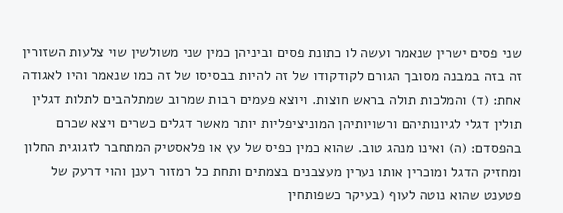שני פסים ישרין שנאמר ועשה לו כתונת פסים וביניהן כמין שני משולשין שוי צלעות השזורין זה בזה במבנה מסובך הגורם לקודקודו של זה להיות בבסיסו של זה כמו שנאמר והיו לאגודה אחת: (ד) והמלכות תולה בראש חוצות. ויוצא פעמים רבות שמרוב שמתלהבים לתלות דגלין תולין דגלי לגיונותיהם ורשויותיהן המוניציפליות יותר מאשר דגלים כשרים ויצא שכרם בהפסדם: (ה) ואינו מנהג טוב. שהוא כמין כפיס של עץ או פלאסטיק המתחבר לזגוגית החלון ומחזיק הדגל ומוכרין אותו נערין מעצבנים בצמתים ותחת כל רמזור רענן והוי דרעק של פטענט שהוא נוטה לעוף (בעיקר כשפותחין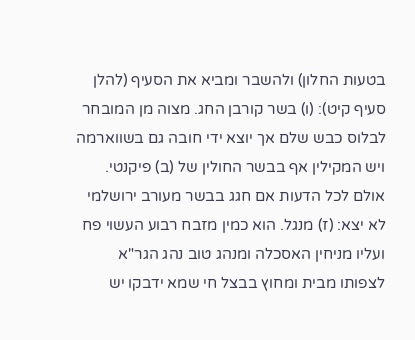בטעות החלון) ולהשבר ומביא את הסעיף (להלן סעיף קיט): (ו) בשר קורבן החג. מצוה מן המובחר לבלוס כבש שלם אך יוצא ידי חובה גם בשווארמה ויש המקילין אף בבשר החולין של (ב) פיקנטי. אולם לכל הדעות אם חגג בבשר מעורב ירושלמי לא יצא: (ז) מנגל. הוא כמין מזבח רבוע העשוי פח ועליו מניחין האסכלה ומנהג טוב נהג הגר"א לצפותו מבית ומחוץ בבצל חי שמא ידבקו יש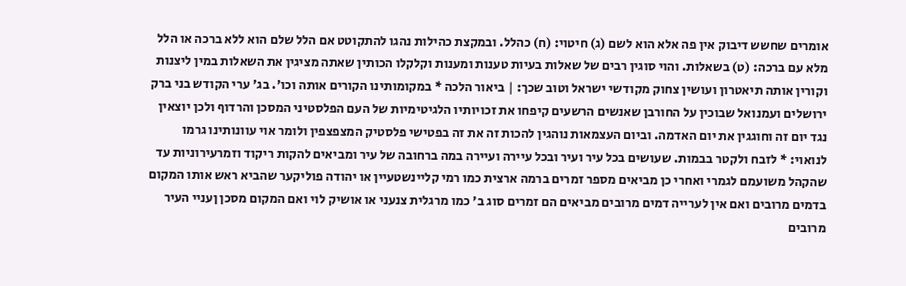אומרים שחשש דיבוק אין פה אלא הוא לשם (ג) חיטוי: (ח) כהלל. ובמקצת כהילות נהגו להתקוטט אם הלל שלם הוא ללא ברכה או הלל מלא עם ברכה: (ט) בשאלות. והוי סוגין רבים של שאלות בעיות טענות ומענות וקלקלו הכותין שאתה מציגין את השאלות במין ליצנות וקורין אותה תיאטרון ועושין צחוק מקודשי ישראל וטוב שכך: | ביאור הלכה * במקומותינו הקורים אותה וכו'. בג' ערי הקודש בני ברק ירושלים ועמנואל שבוכין על החורבן שאנשים הרשעים קיפחו את זכויותיו הלגיטימיות של העם הפלסטיני המסכן והרדוף ולכן יוצאין נגד יום זה וחוגגין את יום האדמה. וביום העצמאות נוהגין להכות זה את זה בפטישי פלסטיק המצפצפין ולומר אוי עוונותינו גרמו לנואוי: * לזבח ולקטר בבמות. שעושים בכל עיר ועיר ובכל עיירה ועיירה במה ברחובה של עיר ומביאים להקות ריקוד וזמרעירוניות עד שהקהל משועמם לגמרי ואחרי כן מביאים מספר זמרים ברמה ארצית כמו רמי קליינשטעיין או יהודה פוליקער שהביא ראש אותו המקום בדמים מרובים ואם אין לערייה דמים מרובים מביאים הם זמרים סוג ב' כמו מרגלית צנעני או אושיק לוי ואם המקום מסכן ןעניי העיר מרובים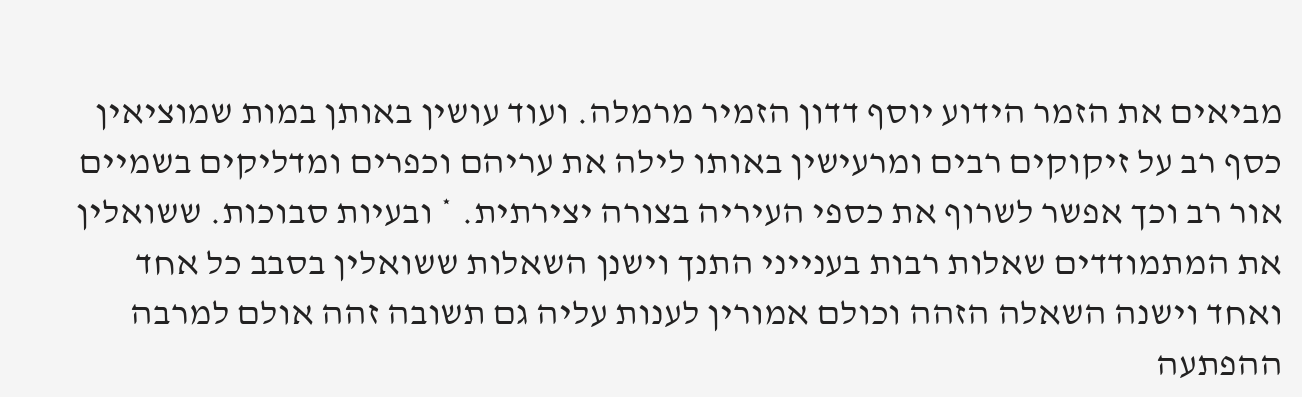מביאים את הזמר הידוע יוסף דדון הזמיר מרמלה. ועוד עושין באותן במות שמוציאין כסף רב על זיקוקים רבים ומרעישין באותו לילה את עריהם וכפרים ומדליקים בשמיים אור רב וכך אפשר לשרוף את כספי העיריה בצורה יצירתית. * ובעיות סבוכות. ששואלין את המתמודדים שאלות רבות בענייני התנך וישנן השאלות ששואלין בסבב כל אחד ואחד וישנה השאלה הזהה וכולם אמורין לענות עליה גם תשובה זהה אולם למרבה ההפתעה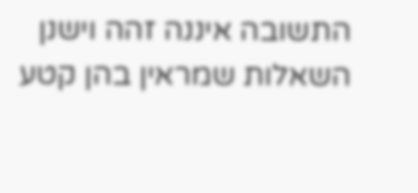התשובה איננה זהה וישנן השאלות שמראין בהן קטע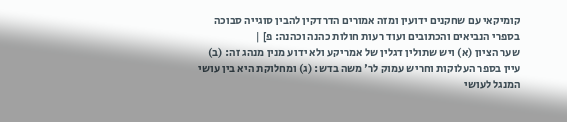קומיקאי עם שחקנים ידועין ומזה אמורים הדרדקין להבין סוגייה סבוכה בספרי הנביאים והכתובים ועוד רעות חולות כהנה וכהנה: פ] |
שער הציון (א) ויש שתולין דגלין של אמריקע ולא ידוע מנין מנהג זה: (ב) עיין בספר העלוקות וחריש עמוק לר' משה בדש: (ג) ומחלוקת היא בין עושי המנגל לעושי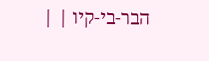הבר-בי-קיו | |